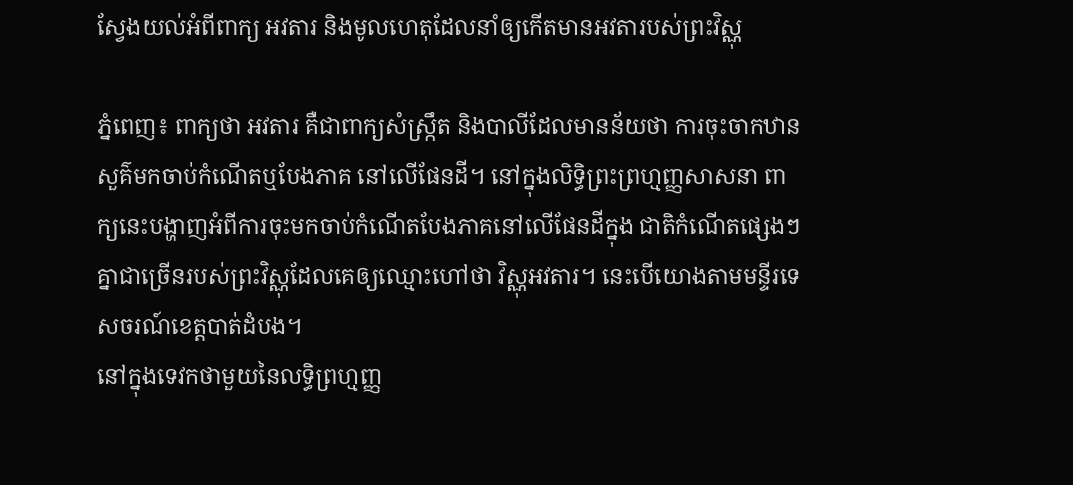ស្វែងយល់អំពីពាក្យ អវតារ និងមូលហេតុដែលនាំឲ្យកើតមានអវតារបស់ព្រះវិស្ណុ

ភ្នំពេញ៖ ពាក្យថា អវតារ គឺជាពាក្យសំស្រ្កឹត និងបាលីដែលមានន័យថា ការចុះចាកឋានសួគ៌មកចាប់កំណើតឬបែងភាគ នៅលើផែនដី។ នៅក្នុងលិទ្ធិព្រះព្រហ្មញ្ញសាសនា ពាក្យនេះបង្ហាញអំពីការចុះមកចាប់កំណើតបែងភាគនៅលើផែនដីក្នុង ជាតិកំណើតផ្សេងៗ គ្នាជាច្រើនរបស់ព្រះវិស្ណុដែលគេឲ្យឈ្មោះហៅថា វិស្ណុអវតារ។ នេះបើយោងតាមមន្ទីរទេសចរណ៍ខេត្តបាត់ដំបង។
នៅក្នុងទេវកថាមួយនៃលទ្ធិព្រហ្មញ្ញ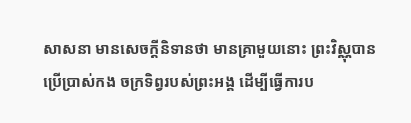សាសនា មានសេចក្ដីនិទានថា មានគ្រាមួយនោះ ព្រះវិស្ណុបានប្រើប្រាស់កង ចក្រទិព្វរបស់ព្រះអង្គ ដើម្បីធ្វើការប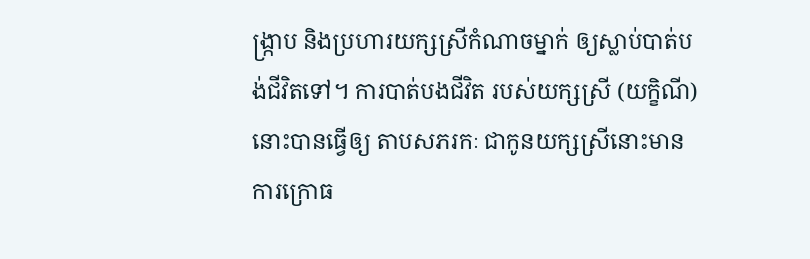ង្ក្រាប និងប្រហារយក្សស្រីកំណាចម្នាក់ ឲ្យស្លាប់បាត់បង់ជីវិតទៅ។ ការបាត់បងជីវិត របស់យក្សស្រី (យក្ខិណី) នោះបានធ្វើឲ្យ តាបសភរកៈ ជាកូនយក្សស្រីនោះមានការក្រោធ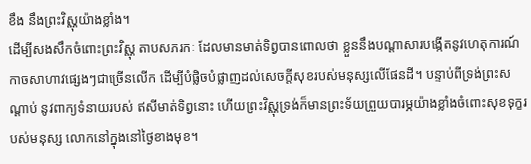ខឹង នឹងព្រះវិស្ណុយ៉ាងខ្លាំង។
ដើម្បីសងសឹកចំពោះព្រះវិស្ណុ តាបសភរកៈ ដែលមានមាត់ទិព្វបានពោលថា ខ្លួននឹងបណ្ដាសារបង្កើតនូវហេតុការណ៍ កាចសាហាវផ្សេងៗជាច្រើនលើក ដើម្បីបំផ្លិចបំផ្លាញដល់សេចក្ដីសុខរបស់មនុស្សលើផែនដី។ បន្ទាប់ពីទ្រង់ព្រះសណ្ដាប់ នូវពាក្យទំនាយរបស់ ឥសីមាត់ទិព្វនោះ ហើយព្រះវិស្ណុទ្រង់ក៏មានព្រះទ័យព្រួយបារម្ភយ៉ាងខ្លាំងចំពោះសុខទុក្ខរបស់មនុស្ស លោកនៅក្នុងនៅថ្ងៃខាងមុខ។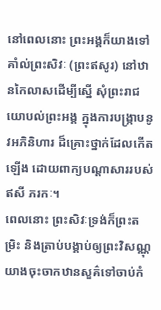នៅពេលនោះ ព្រះអង្គក៏យាងទៅគាំល់ព្រះសិវៈ (ព្រះឥសូរ) នៅឋានកៃលាសដើម្បីស្នើ សុំព្រះរាជយោបល់ព្រះអង្គ ក្នុងការបង្ក្រាបនូវអភិនិហារ ដ៏គ្រោះថ្នាក់ដែលកើតឡើង ដោយពាក្យបណ្ដាសាររបស់ឥសី ភរកៈ។
ពេលនោះ ព្រះសិវៈទ្រង់ក៏ព្រះតម្រិះ និងត្រាប់បង្គាប់ឲ្យព្រះវិសណ្ណុយាងចុះចាកឋានសួគ៌ទៅចាប់កំ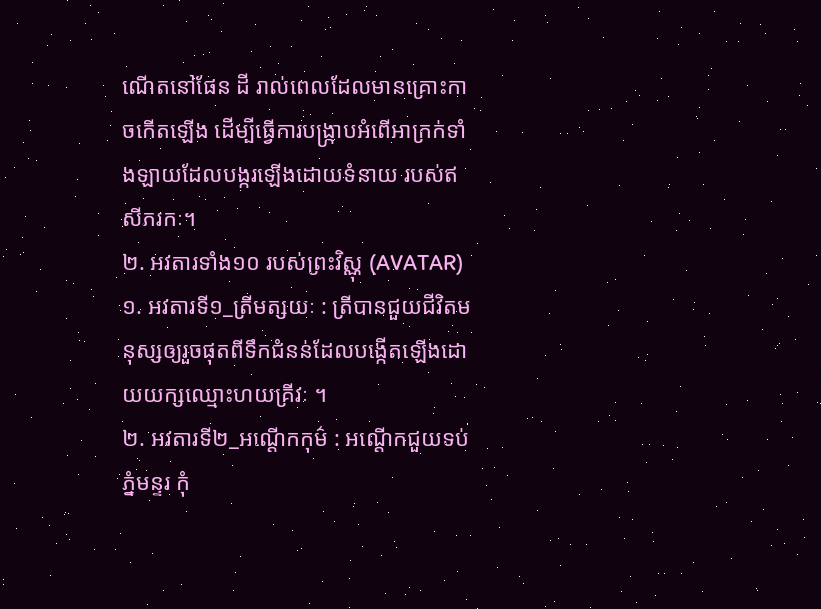ណើតនៅផែន ដី រាល់ពេលដែលមានគ្រោះកាចកើតឡើង ដើម្បីធ្វើការបង្ក្រាបអំពើអាក្រក់ទាំងឡាយដែលបង្ករឡើងដោយទំនាយ របស់ឥសីភរកៈ។
២. អវតារទាំង១០ របស់ព្រះវិស្ណុ (AVATAR)
១. អវតារទី១_ត្រីមត្សយៈ : ត្រីបានជួយជីវិតមនុស្សឲ្យរួចផុតពីទឹកជំនន់ដែលបង្កើតឡើងដោយយក្សឈ្មោះហយគ្រីវៈ ។
២. អវតារទី២_អណ្ដើកកុម៌ : អណ្តើកជួយទប់ភ្នំមន្ទរ កុំ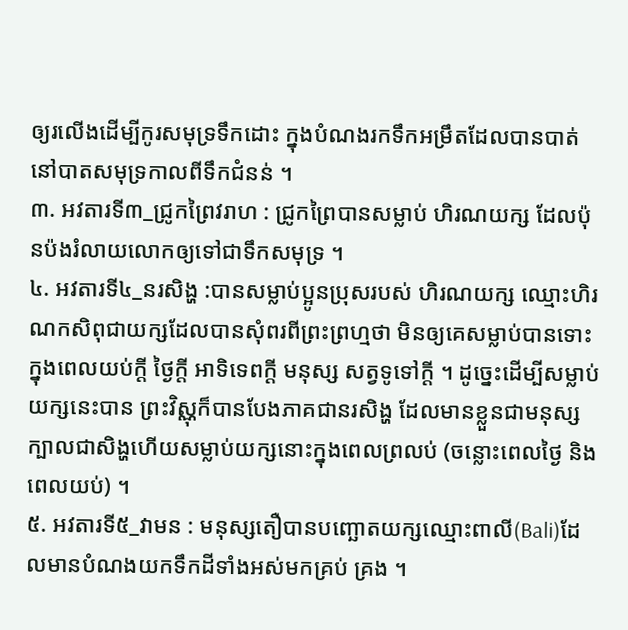ឲ្យរលើងដើម្បីកូរសមុទ្រទឹកដោះ ក្នុងបំណងរកទឹកអម្រឹតដែលបានបាត់នៅបាតសមុទ្រកាលពីទឹកជំនន់ ។
៣. អវតារទី៣_ជ្រូកព្រៃវរាហ : ជ្រូកព្រៃបានសម្លាប់ ហិរណយក្ស ដែលប៉ុនប៉ងរំលាយលោកឲ្យទៅជាទឹកសមុទ្រ ។
៤. អវតារទី៤_នរសិង្ហ :បានសម្លាប់ប្អូនប្រុសរបស់ ហិរណយក្ស ឈ្មោះហិរណកសិពុជាយក្សដែលបានសុំពរពីព្រះព្រហ្មថា មិនឲ្យគេសម្លាប់បានទោះក្នុងពេលយប់ក្ដី ថ្ងៃក្តី អាទិទេពក្ដី មនុស្ស សត្វទូទៅក្ដី ។ ដូច្នេះដើម្បីសម្លាប់យក្សនេះបាន ព្រះវិស្ណុក៏បានបែងភាគជានរសិង្ហ ដែលមានខ្លួនជាមនុស្ស ក្បាលជាសិង្ហហើយសម្លាប់យក្សនោះក្នុងពេលព្រលប់ (ចន្លោះពេលថ្ងៃ និងពេលយប់) ។
៥. អវតារទី៥_វាមន : មនុស្សតឿបានបញ្ឆោតយក្សឈ្មោះពាលី(Bali)ដែលមានបំណងយកទឹកដីទាំងអស់មកគ្រប់ គ្រង ។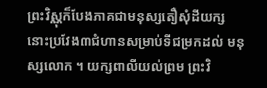ព្រះវិស្ណុក៏បែងភាគជាមនុស្សតឿសុំដីយក្សនោះប្រវែង៣ជំហានសម្រាប់ទីជម្រកដល់ មនុស្សលោក ។ យក្សពាលីយល់ព្រម ព្រះវិ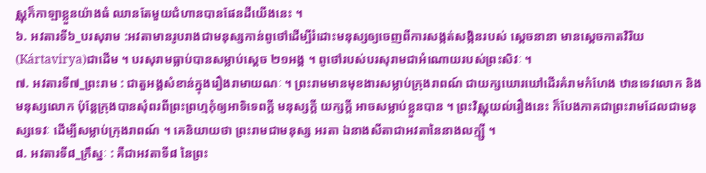ស្ណុក៏កាឡាខ្លួនយ៉ាងធំ ឈានតែមួយជំហានបានផែនដីយើងនេះ ។
៦. អវតារទី៦_បរសុរាម :អវតាមានរូបរាងជាមនុស្សកាន់ពូថៅដើម្បីរំដោះមនុស្សឲ្យចេញពីការសង្កត់សង្កិនរបស់ ស្តេចនានា មានស្តេចកាតវិរិយ(Kártavirya)ជាដើម ។ បរសុរាមធ្លាប់បានសម្លាប់ស្តេច ២១អង្គ ។ ពូថៅរបស់បរសុរាមជាអំណោយរបស់ព្រះសិវៈ ។
៧. អវតារទី៧_ព្រះរាម : ជាតួអង្គសំខាន់ក្នុងរឿងរាមាយណៈ ។ ព្រះរាមមានមុខងារសម្លាប់ក្រុងរាពណ៍ ជាយក្សឃោរឃៅដើរគំរាមកំហែង ឋានទេវលោក និងមនុស្សលោក ប៉ុន្តែក្រុងបានសុំពរពីព្រះព្រហ្មកុំឲ្យអាទិទេពក្ដី មនុស្សក្ដី យក្សក្ដី អាចសម្លាប់ខ្លួនបាន ។ ព្រះវិស្ណុយល់រឿងនេះ ក៏បែងភាគជាព្រះរាមដែលជាមនុស្សទេវៈ ដើម្បីសម្លាប់ក្រុងរាពណ៍ ។ គេនិយាយថា ព្រះរាមជាមនុស្ស អរតា ឯនាងសីតាជាអវតានៃនាងលក្ម្សី ។
៨. អវតារទី៨_ក្រឹស្នៈ : គឺជាអវតាទី៨ នៃព្រះ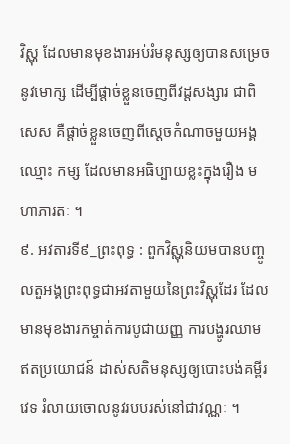វិស្ណុ ដែលមានមុខងារអប់រំមនុស្សឲ្យបានសម្រេចនូវមោក្ស ដើម្បីផ្តាច់ខ្លួនចេញពីវដ្តសង្សារ ជាពិសេស គឺផ្តាច់ខ្លួនចេញពីស្តេចកំណាចមួយអង្គឈ្មោះ កម្ស ដែលមានអធិប្បាយខ្លះក្នុងរឿង មហាភារតៈ ។
៩. អវតារទី៩_ព្រះពុទ្ធ : ពួកវិស្ណុនិយមបានបញ្ចូលតួអង្គព្រះពុទ្ធជាអវតាមួយនៃព្រះវិស្ណុដែរ ដែលមានមុខងារកម្ចាត់ការបូជាយញ្ញ ការបង្ហូរឈាមឥតប្រយោជន៍ ដាស់សតិមនុស្សឲ្យបោះបង់គម្ពីរវេទ រំលាយចោលនូវរបបរស់នៅជាវណ្ណៈ ។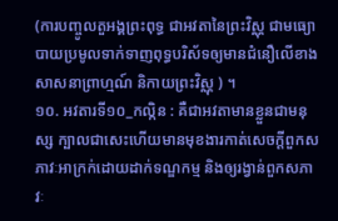(ការបញ្ចូលតួអង្គព្រះពុទ្ធ ជាអវតានៃព្រះវិស្ណុ ជាមធ្យោបាយប្រមូលទាក់ទាញពុទ្ធបរិស័ទឲ្យមានជំនឿលើខាងសាសនាព្រាហ្មណ៍ និកាយព្រះវិស្ណុ ) ។
១០. អវតារទី១០_កល្កិន : គឺជាអវតាមានខ្លួនជាមនុស្ស ក្បាលជាសេះហើយមានមុខងារកាត់សេចក្តីពួកសភាវៈអាក្រក់ដោយដាក់ទណ្ឌកម្ម និងឲ្យរង្វាន់ពួកសភាវៈ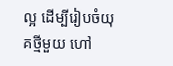ល្អ ដើម្បីរៀបចំយុគថ្មីមួយ ហៅ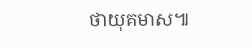ថាយុគមាស៕